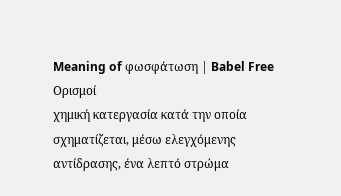Meaning of φωσφάτωση | Babel Free
Ορισμοί
χημική κατεργασία κατά την οποία σχηματίζεται, μέσω ελεγχόμενης αντίδρασης, ένα λεπτό στρώμα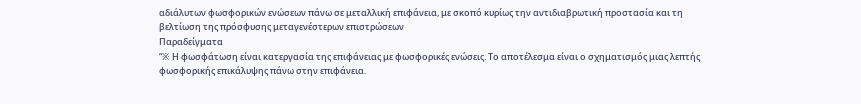αδιάλυτων φωσφορικών ενώσεων πάνω σε μεταλλική επιφάνεια, με σκοπό κυρίως την αντιδιαβρωτική προστασία και τη βελτίωση της πρόσφυσης μεταγενέστερων επιστρώσεων
Παραδείγματα
“※ Η φωσφάτωση είναι κατεργασία της επιφάνειας με φωσφορικές ενώσεις. Το αποτέλεσμα είναι ο σχηματισμός μιας λεπτής φωσφορικής επικάλυψης πάνω στην επιφάνεια.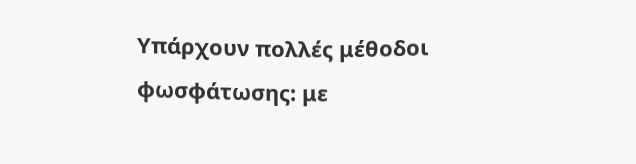Υπάρχουν πολλές μέθοδοι φωσφάτωσης: με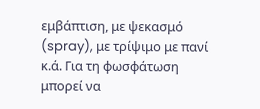εμβάπτιση, με ψεκασμό (spray), με τρίψιμο με πανί κ.ά. Για τη φωσφάτωση μπορεί να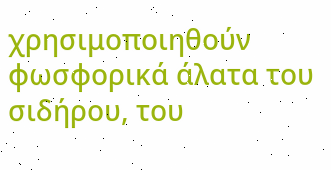χρησιμοποιηθούν φωσφορικά άλατα του σιδήρου, του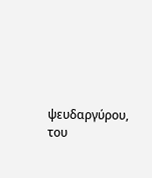ψευδαργύρου, του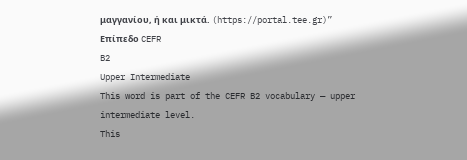μαγγανίου, ή και μικτά. (https://portal.tee.gr)”
Επίπεδο CEFR
B2
Upper Intermediate
This word is part of the CEFR B2 vocabulary — upper intermediate level.
This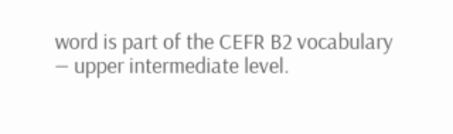word is part of the CEFR B2 vocabulary — upper intermediate level.